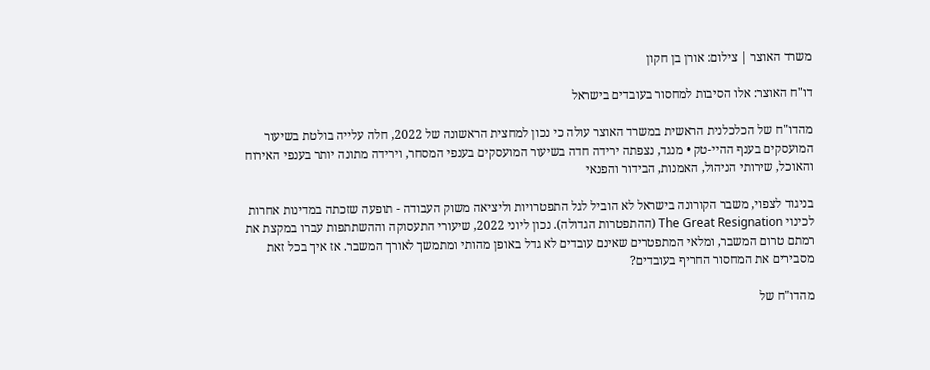משרד האוצר | צילום: אורן בן חקון

דו"ח האוצר: אלו הסיבות למחסור בעובדים בישראל

מהדו"ח של הכלכלנית הראשית במשרד האוצר עולה כי נכון למחצית הראשונה של 2022, חלה עלייה בולטת בשיעור המועסקים בענף ההיי-טק • מנגד, נצפתה ירידה חדה בשיעור המועסקים בענפי המסחר, וירידה מתונה יותר בענפי האירוח והאוכל, שירותי הניהול, האמנות, הבידור והפנאי

בניגוד לצפוי, משבר הקורונה בישראל לא הוביל לגל התפטרויות וליציאה משוק העבודה - תופעה שזכתה במדינות אחרות לכינוי The Great Resignation (ההתפטרות הגדולה). נכון ליוני 2022, שיעורי התעסוקה וההשתתפות עברו במקצת את רמתם טרום המשבר, ומלאי המתפטרים שאינם עובדים לא גדל באופן מהותי ומתמשך לאורך המשבר. אז איך בכל זאת מסבירים את המחסור החריף בעובדים?

מהדו"ח של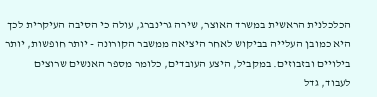הכלכלנית הראשית במשרד האוצר, שירה גרינברג, עולה כי הסיבה העיקרית לכך היא כמובן העלייה בביקוש לאחר היציאה ממשבר הקורונה - יותר חופשות, יותר בילויים ובזבוזים. במקביל, היצע העובדים, כלומר מספר האנשים שרוצים לעבוד, גדל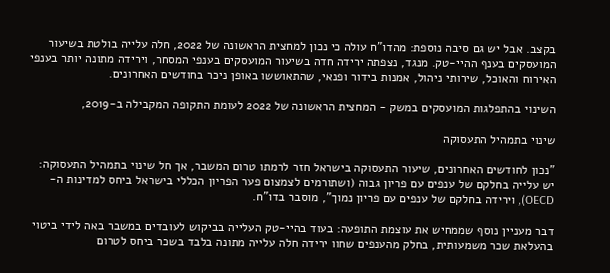בקצב. אבל יש גם סיבה נוספת: מהדו"ח עולה כי נכון למחצית הראשונה של 2022, חלה עלייה בולטת בשיעור המועסקים בענף ההיי-טק. מנגד, נצפתה ירידה חדה בשיעור המועסקים בענפי המסחר, וירידה מתונה יותר בענפי האירוח והאוכל, שירותי ניהול, אמנות בידור ופנאי, שהתאוששו באופן ניכר בחודשים האחרונים.

השינוי בהתפלגות המועסקים במשק - המחצית הראשונה של 2022 לעומת התקופה המקבילה ב-2019,

שינוי בתמהיל התעסוקה

"נכון לחודשים האחרונים, שיעור התעסוקה בישראל חזר לרמתו טרום המשבר, אך חל שינוי בתמהיל התעסוקה: יש עלייה בחלקם של ענפים עם פריון גבוה (ושתורמים לצמצום פער הפריון הכללי בישראל ביחס למדינות ה-OECD), וירידה בחלקם של ענפים עם פריון נמוך", מוסבר בדו"ח.

דבר מעניין נוסף שממחיש את עוצמת התופעה: בעוד בהיי-טק העלייה בביקוש לעובדים במשבר באה לידי ביטוי בהעלאת שכר משמעותית, בחלק מהענפים שחוו ירידה חלה עלייה מתונה בלבד בשכר ביחס לטרום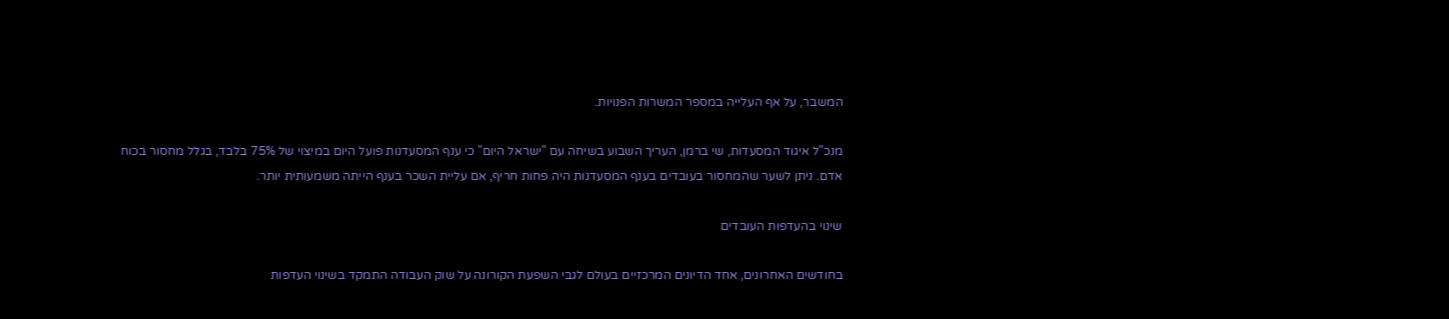המשבר, על אף העלייה במספר המשרות הפנויות.

מנכ"ל איגוד המסעדות, שי ברמן, העריך השבוע בשיחה עם "ישראל היום" כי ענף המסעדנות פועל היום במיצוי של 75% בלבד, בגלל מחסור בכוח אדם. ניתן לשער שהמחסור בעובדים בענף המסעדנות היה פחות חריף, אם עליית השכר בענף הייתה משמעותית יותר.

שינוי בהעדפות העובדים

בחודשים האחרונים, אחד הדיונים המרכזיים בעולם לגבי השפעת הקורונה על שוק העבודה התמקד בשינוי העדפות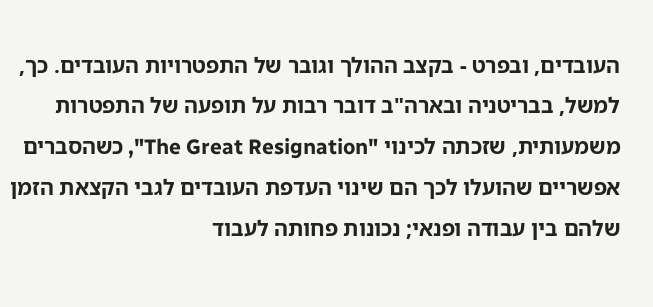העובדים, ובפרט - בקצב ההולך וגובר של התפטרויות העובדים. כך, למשל, בבריטניה ובארה"ב דובר רבות על תופעה של התפטרות משמעותית, שזכתה לכינוי "The Great Resignation", כשהסברים אפשריים שהועלו לכך הם שינוי העדפת העובדים לגבי הקצאת הזמן שלהם בין עבודה ופנאי; נכונות פחותה לעבוד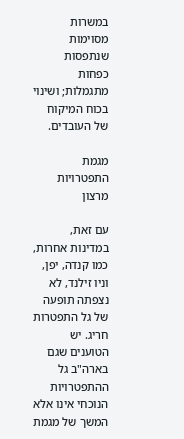במשרות מסוימות שנתפסות כפחות מתגמלות; ושינוי בכוח המיקוח של העובדים.

מגמת התפטרויות מרצון

עם זאת, במדינות אחרות, כמו קנדה, יפן, וניו זילנד, לא נצפתה תופעה של גל התפטרות חריג. יש הטוענים שגם בארה"ב גל ההתפטרויות הנוכחי אינו אלא המשך של מגמת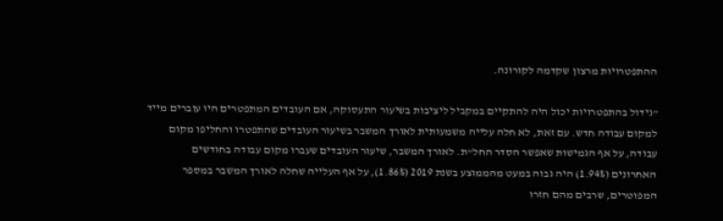ההתפטרויות מרצון שקדמה לקורונה.

"גידול בהתפטרויות יכול היה להתקיים במקביל ליציבות בשיעור התעסוקה, אם העובדים המתפטרים היו עוברים מייד למקום עבודה חדש. עם זאת, לא חלה עלייה משמעותית לאורך המשבר בשיעור העובדים שהתפטרו והחליפו מקום עבודה, על אף הגמישות שאפשר הסדר החל"ת. לאורך המשבר, שיעור העובדים שעברו מקום עבודה בחודשים האחרונים (1.94%) היה גבוה במעט מהממוצע בשנת 2019 (1.86%), על אף העלייה שחלה לאורך המשבר במספר המפוטרים, שרבים מהם חזרו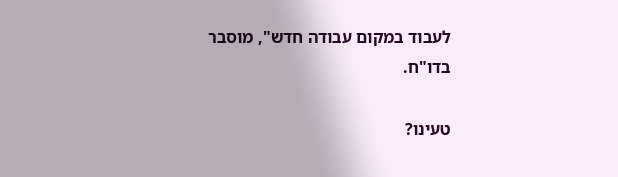לעבוד במקום עבודה חדש", מוסבר בדו"ח.

טעינו?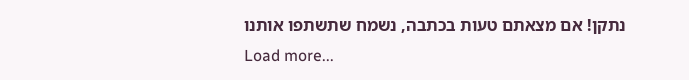נתקן! אם מצאתם טעות בכתבה, נשמח שתשתפו אותנו
Load more...